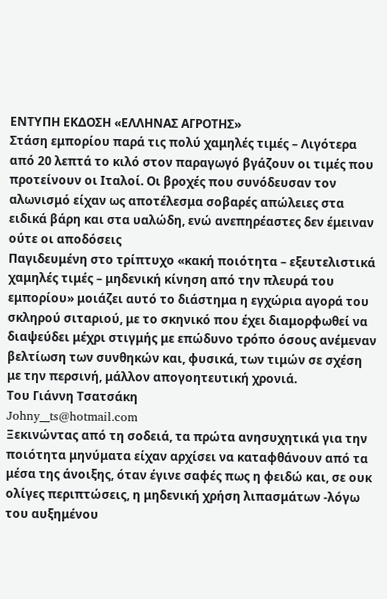ΕΝΤΥΠΗ ΕΚΔΟΣΗ «ΕΛΛΗΝΑΣ ΑΓΡΟΤΗΣ»
Στάση εμπορίου παρά τις πολύ χαμηλές τιμές – Λιγότερα από 20 λεπτά το κιλό στον παραγωγό βγάζουν οι τιμές που προτείνουν οι Ιταλοί. Οι βροχές που συνόδευσαν τον αλωνισμό είχαν ως αποτέλεσμα σοβαρές απώλειες στα ειδικά βάρη και στα υαλώδη, ενώ ανεπηρέαστες δεν έμειναν ούτε οι αποδόσεις
Παγιδευμένη στο τρίπτυχο «κακή ποιότητα – εξευτελιστικά χαμηλές τιμές – μηδενική κίνηση από την πλευρά του εμπορίου» μοιάζει αυτό το διάστημα η εγχώρια αγορά του σκληρού σιταριού, με το σκηνικό που έχει διαμορφωθεί να διαψεύδει μέχρι στιγμής με επώδυνο τρόπο όσους ανέμεναν βελτίωση των συνθηκών και, φυσικά, των τιμών σε σχέση με την περσινή, μάλλον απογοητευτική χρονιά.
Του Γιάννη Τσατσάκη
Johny__ts@hotmail.com
Ξεκινώντας από τη σοδειά, τα πρώτα ανησυχητικά για την ποιότητα μηνύματα είχαν αρχίσει να καταφθάνουν από τα μέσα της άνοιξης, όταν έγινε σαφές πως η φειδώ και, σε ουκ ολίγες περιπτώσεις, η μηδενική χρήση λιπασμάτων -λόγω του αυξημένου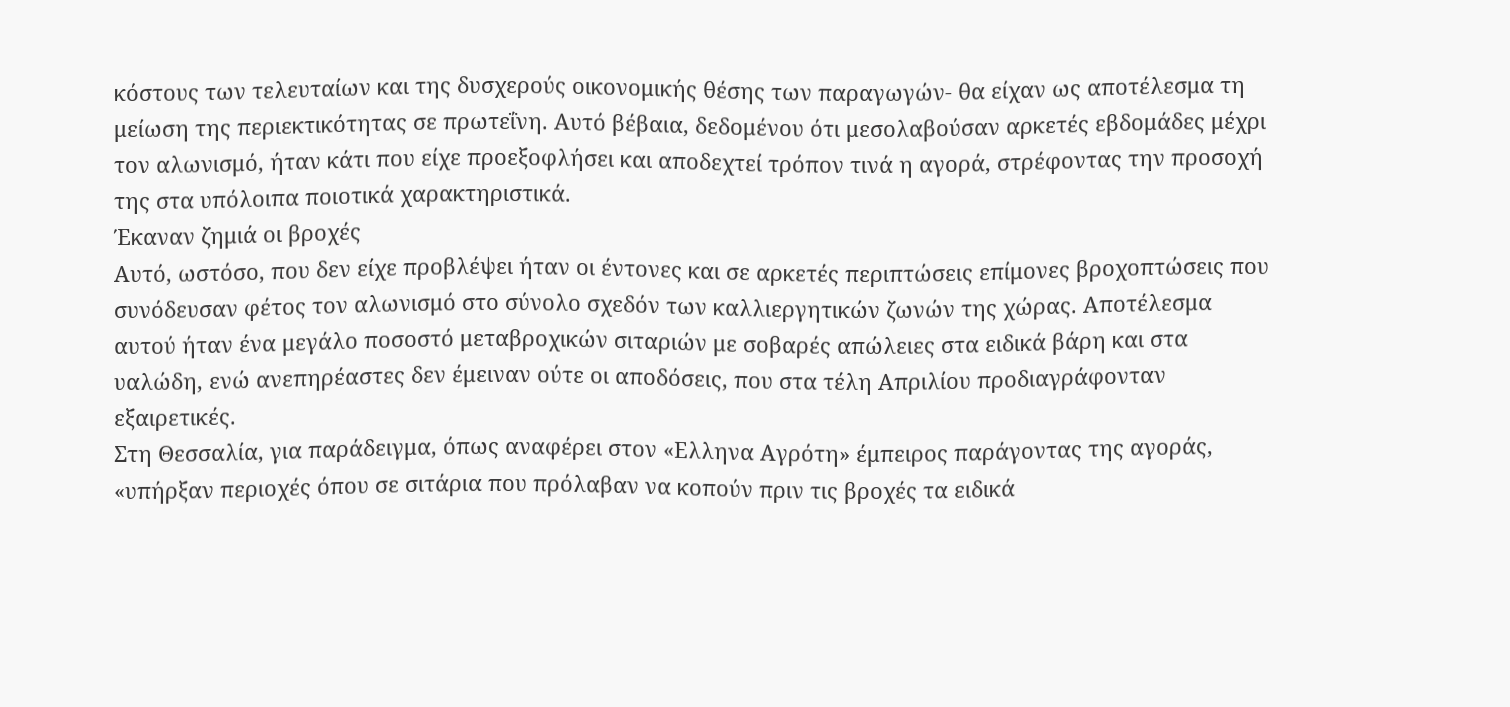κόστους των τελευταίων και της δυσχερούς οικονομικής θέσης των παραγωγών- θα είχαν ως αποτέλεσμα τη μείωση της περιεκτικότητας σε πρωτεΐνη. Αυτό βέβαια, δεδομένου ότι μεσολαβούσαν αρκετές εβδομάδες μέχρι τον αλωνισμό, ήταν κάτι που είχε προεξοφλήσει και αποδεχτεί τρόπον τινά η αγορά, στρέφοντας την προσοχή της στα υπόλοιπα ποιοτικά χαρακτηριστικά.
Έκαναν ζημιά οι βροχές
Αυτό, ωστόσο, που δεν είχε προβλέψει ήταν οι έντονες και σε αρκετές περιπτώσεις επίμονες βροχοπτώσεις που συνόδευσαν φέτος τον αλωνισμό στο σύνολο σχεδόν των καλλιεργητικών ζωνών της χώρας. Αποτέλεσμα αυτού ήταν ένα μεγάλο ποσοστό μεταβροχικών σιταριών με σοβαρές απώλειες στα ειδικά βάρη και στα υαλώδη, ενώ ανεπηρέαστες δεν έμειναν ούτε οι αποδόσεις, που στα τέλη Απριλίου προδιαγράφονταν εξαιρετικές.
Στη Θεσσαλία, για παράδειγμα, όπως αναφέρει στον «Ελληνα Αγρότη» έμπειρος παράγοντας της αγοράς, «υπήρξαν περιοχές όπου σε σιτάρια που πρόλαβαν να κοπούν πριν τις βροχές τα ειδικά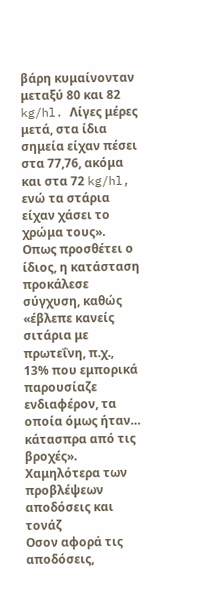βάρη κυμαίνονταν μεταξύ 80 και 82 kg/hl. Λίγες μέρες μετά, στα ίδια σημεία είχαν πέσει στα 77,76, ακόμα και στα 72 kg/hl, ενώ τα στάρια είχαν χάσει το χρώμα τους». Οπως προσθέτει ο ίδιος, η κατάσταση προκάλεσε σύγχυση, καθώς «έβλεπε κανείς σιτάρια με πρωτεΐνη, π.χ., 13% που εμπορικά παρουσίαζε ενδιαφέρον, τα οποία όμως ήταν… κάτασπρα από τις βροχές».
Χαμηλότερα των προβλέψεων αποδόσεις και τονάζ
Οσον αφορά τις αποδόσεις,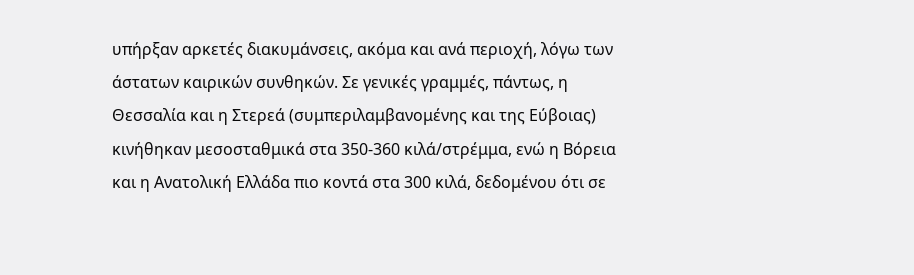υπήρξαν αρκετές διακυμάνσεις, ακόμα και ανά περιοχή, λόγω των άστατων καιρικών συνθηκών. Σε γενικές γραμμές, πάντως, η Θεσσαλία και η Στερεά (συμπεριλαμβανομένης και της Εύβοιας) κινήθηκαν μεσοσταθμικά στα 350-360 κιλά/στρέμμα, ενώ η Βόρεια και η Ανατολική Ελλάδα πιο κοντά στα 300 κιλά, δεδομένου ότι σε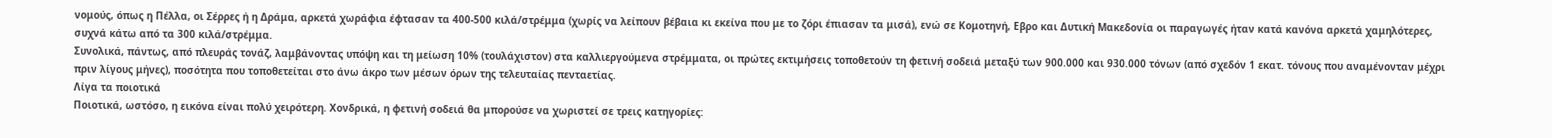νομούς, όπως η Πέλλα, οι Σέρρες ή η Δράμα, αρκετά χωράφια έφτασαν τα 400-500 κιλά/στρέμμα (χωρίς να λείπουν βέβαια κι εκείνα που με το ζόρι έπιασαν τα μισά), ενώ σε Κομοτηνή, Εβρο και Δυτική Μακεδονία οι παραγωγές ήταν κατά κανόνα αρκετά χαμηλότερες, συχνά κάτω από τα 300 κιλά/στρέμμα.
Συνολικά, πάντως, από πλευράς τονάζ, λαμβάνοντας υπόψη και τη μείωση 10% (τουλάχιστον) στα καλλιεργούμενα στρέμματα, οι πρώτες εκτιμήσεις τοποθετούν τη φετινή σοδειά μεταξύ των 900.000 και 930.000 τόνων (από σχεδόν 1 εκατ. τόνους που αναμένονταν μέχρι πριν λίγους μήνες), ποσότητα που τοποθετείται στο άνω άκρο των μέσων όρων της τελευταίας πενταετίας.
Λίγα τα ποιοτικά
Ποιοτικά, ωστόσο, η εικόνα είναι πολύ χειρότερη. Χονδρικά, η φετινή σοδειά θα μπορούσε να χωριστεί σε τρεις κατηγορίες: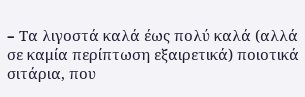– Tα λιγοστά καλά έως πολύ καλά (αλλά σε καμία περίπτωση εξαιρετικά) ποιοτικά σιτάρια, που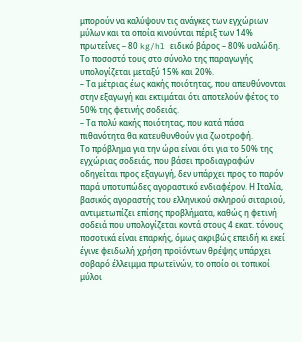μπορούν να καλύψουν τις ανάγκες των εγχώριων μύλων και τα οποία κινούνται πέριξ των 14% πρωτεΐνες – 80 kg/hl ειδικό βάρος – 80% υαλώδη. Το ποσοστό τους στο σύνολο της παραγωγής υπολογίζεται μεταξύ 15% και 20%.
– Τα μέτριας έως κακής ποιότητας, που απευθύνονται στην εξαγωγή και εκτιμάται ότι αποτελούν φέτος το 50% της φετινής σοδειάς.
– Τα πολύ κακής ποιότητας, που κατά πάσα πιθανότητα θα κατευθυνθούν για ζωοτροφή.
Το πρόβλημα για την ώρα είναι ότι για το 50% της εγχώριας σοδειάς, που βάσει προδιαγραφών οδηγείται προς εξαγωγή, δεν υπάρχει προς το παρόν παρά υποτυπώδες αγοραστικό ενδιαφέρον. Η Ιταλία, βασικός αγοραστής του ελληνικού σκληρού σιταριού, αντιμετωπίζει επίσης προβλήματα, καθώς η φετινή σοδειά που υπολογίζεται κοντά στους 4 εκατ. τόνους ποσοτικά είναι επαρκής, όμως ακριβώς επειδή κι εκεί έγινε φειδωλή χρήση προϊόντων θρέψης υπάρχει σοβαρό έλλειμμα πρωτεϊνών, το οποίο οι τοπικοί μύλοι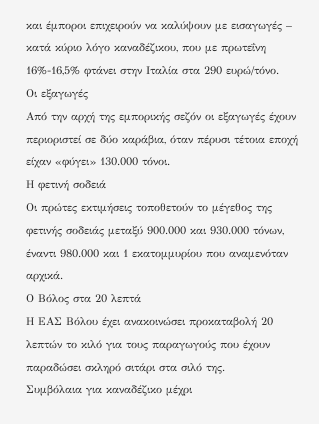και έμποροι επιχειρούν να καλύψουν με εισαγωγές – κατά κύριο λόγο καναδέζικου, που με πρωτεΐνη 16%-16,5% φτάνει στην Ιταλία στα 290 ευρώ/τόνο.
Οι εξαγωγές
Από την αρχή της εμπορικής σεζόν οι εξαγωγές έχουν περιοριστεί σε δύο καράβια, όταν πέρυσι τέτοια εποχή είχαν «φύγει» 130.000 τόνοι.
Η φετινή σοδειά
Οι πρώτες εκτιμήσεις τοποθετούν το μέγεθος της φετινής σοδειάς μεταξύ 900.000 και 930.000 τόνων, έναντι 980.000 και 1 εκατομμυρίου που αναμενόταν αρχικά.
Ο Βόλος στα 20 λεπτά
Η ΕΑΣ Βόλου έχει ανακοινώσει προκαταβολή 20 λεπτών το κιλό για τους παραγωγούς που έχουν παραδώσει σκληρό σιτάρι στα σιλό της.
Συμβόλαια για καναδέζικο μέχρι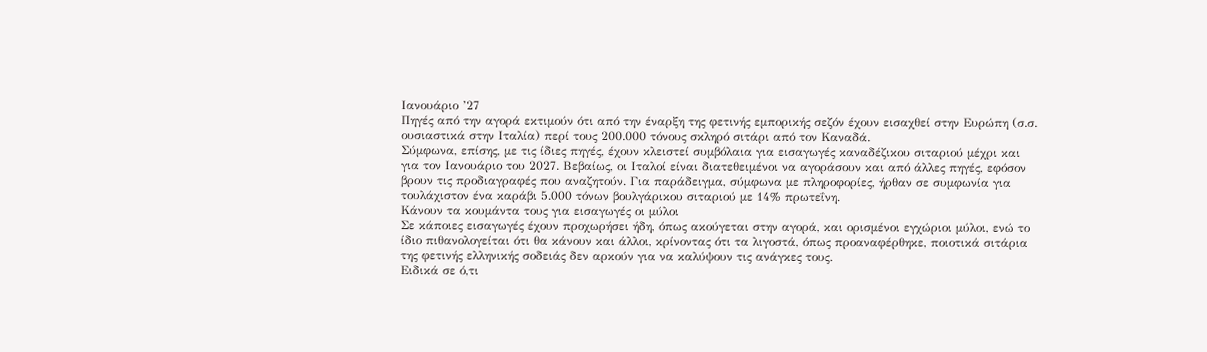Ιανουάριο ’27
Πηγές από την αγορά εκτιμούν ότι από την έναρξη της φετινής εμπορικής σεζόν έχουν εισαχθεί στην Ευρώπη (σ.σ. ουσιαστικά στην Ιταλία) περί τους 200.000 τόνους σκληρό σιτάρι από τον Καναδά.
Σύμφωνα, επίσης, με τις ίδιες πηγές, έχουν κλειστεί συμβόλαια για εισαγωγές καναδέζικου σιταριού μέχρι και για τον Ιανουάριο του 2027. Βεβαίως, οι Ιταλοί είναι διατεθειμένοι να αγοράσουν και από άλλες πηγές, εφόσον βρουν τις προδιαγραφές που αναζητούν. Για παράδειγμα, σύμφωνα με πληροφορίες, ήρθαν σε συμφωνία για τουλάχιστον ένα καράβι 5.000 τόνων βουλγάρικου σιταριού με 14% πρωτεΐνη.
Κάνουν τα κουμάντα τους για εισαγωγές οι μύλοι
Σε κάποιες εισαγωγές έχουν προχωρήσει ήδη, όπως ακούγεται στην αγορά, και ορισμένοι εγχώριοι μύλοι, ενώ το ίδιο πιθανολογείται ότι θα κάνουν και άλλοι, κρίνοντας ότι τα λιγοστά, όπως προαναφέρθηκε, ποιοτικά σιτάρια της φετινής ελληνικής σοδειάς δεν αρκούν για να καλύψουν τις ανάγκες τους.
Eιδικά σε ό,τι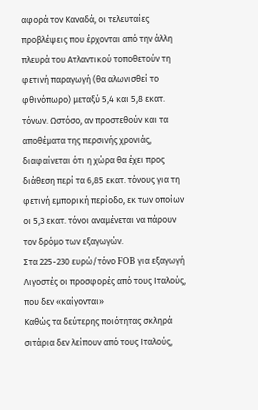αφορά τον Καναδά, οι τελευταίες προβλέψεις που έρχονται από την άλλη πλευρά του Ατλαντικού τοποθετούν τη φετινή παραγωγή (θα αλωνισθεί το φθινόπωρο) μεταξύ 5,4 και 5,8 εκατ. τόνων. Ωστόσο, αν προστεθούν και τα αποθέματα της περσινής χρονιάς, διαφαίνεται ότι η χώρα θα έχει προς διάθεση περί τα 6,85 εκατ. τόνους για τη φετινή εμπορική περίοδο, εκ των οποίων οι 5,3 εκατ. τόνοι αναμένεται να πάρουν τον δρόμο των εξαγωγών.
Στα 225-230 ευρώ/τόνο FOB για εξαγωγή
Λιγοστές οι προσφορές από τους Ιταλούς, που δεν «καίγονται»
Καθώς τα δεύτερης ποιότητας σκληρά σιτάρια δεν λείπουν από τους Ιταλούς,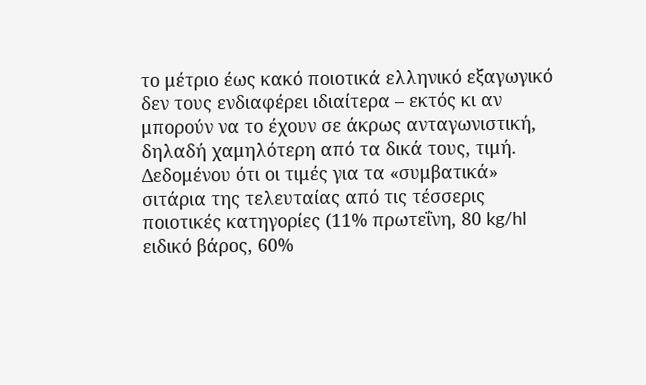το μέτριο έως κακό ποιοτικά ελληνικό εξαγωγικό δεν τους ενδιαφέρει ιδιαίτερα – εκτός κι αν μπορούν να το έχουν σε άκρως ανταγωνιστική, δηλαδή χαμηλότερη από τα δικά τους, τιμή.
Δεδομένου ότι οι τιμές για τα «συμβατικά» σιτάρια της τελευταίας από τις τέσσερις ποιοτικές κατηγορίες (11% πρωτεΐνη, 80 kg/hl ειδικό βάρος, 60%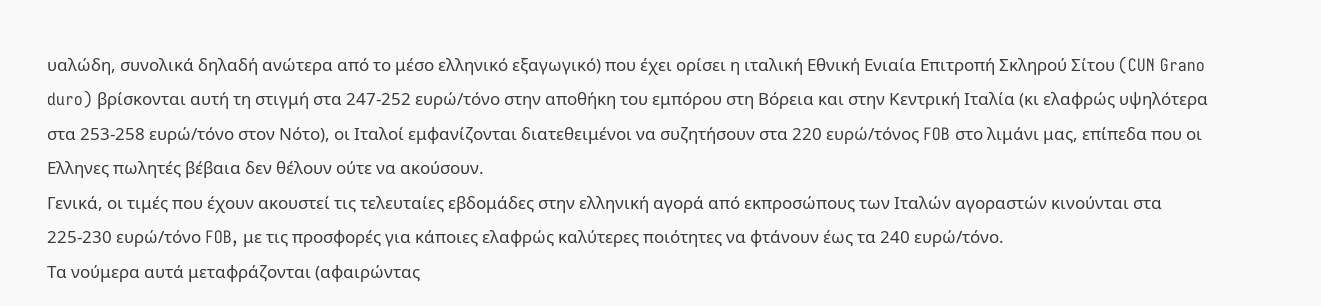υαλώδη, συνολικά δηλαδή ανώτερα από το μέσο ελληνικό εξαγωγικό) που έχει ορίσει η ιταλική Εθνική Ενιαία Επιτροπή Σκληρού Σίτου (CUN Grano duro) βρίσκονται αυτή τη στιγμή στα 247-252 ευρώ/τόνο στην αποθήκη του εμπόρου στη Βόρεια και στην Κεντρική Ιταλία (κι ελαφρώς υψηλότερα στα 253-258 ευρώ/τόνο στον Νότο), οι Ιταλοί εμφανίζονται διατεθειμένοι να συζητήσουν στα 220 ευρώ/τόνος FOB στο λιμάνι μας, επίπεδα που οι Ελληνες πωλητές βέβαια δεν θέλουν ούτε να ακούσουν.
Γενικά, οι τιμές που έχουν ακουστεί τις τελευταίες εβδομάδες στην ελληνική αγορά από εκπροσώπους των Ιταλών αγοραστών κινούνται στα 225-230 ευρώ/τόνο FOB, με τις προσφορές για κάποιες ελαφρώς καλύτερες ποιότητες να φτάνουν έως τα 240 ευρώ/τόνο.
Τα νούμερα αυτά μεταφράζονται (αφαιρώντας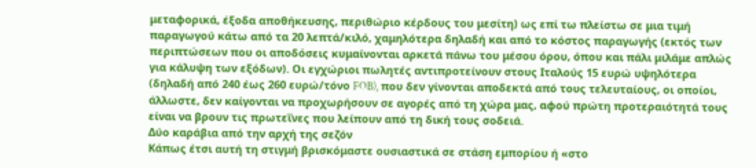μεταφορικά, έξοδα αποθήκευσης, περιθώριο κέρδους του μεσίτη) ως επί τω πλείστω σε μια τιμή παραγωγού κάτω από τα 20 λεπτά/κιλό, χαμηλότερα δηλαδή και από το κόστος παραγωγής (εκτός των περιπτώσεων που οι αποδόσεις κυμαίνονται αρκετά πάνω του μέσου όρου, όπου και πάλι μιλάμε απλώς για κάλυψη των εξόδων). Οι εγχώριοι πωλητές αντιπροτείνουν στους Ιταλούς 15 ευρώ υψηλότερα (δηλαδή από 240 έως 260 ευρώ/τόνο FOB), που δεν γίνονται αποδεκτά από τους τελευταίους, οι οποίοι, άλλωστε, δεν καίγονται να προχωρήσουν σε αγορές από τη χώρα μας, αφού πρώτη προτεραιότητά τους είναι να βρουν τις πρωτεΐνες που λείπουν από τη δική τους σοδειά.
Δύο καράβια από την αρχή της σεζόν
Κάπως έτσι αυτή τη στιγμή βρισκόμαστε ουσιαστικά σε στάση εμπορίου ή «στο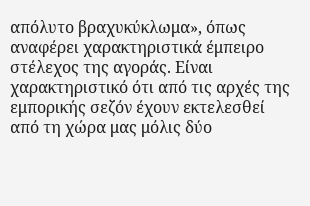απόλυτο βραχυκύκλωμα», όπως αναφέρει χαρακτηριστικά έμπειρο στέλεχος της αγοράς. Είναι χαρακτηριστικό ότι από τις αρχές της εμπορικής σεζόν έχουν εκτελεσθεί από τη χώρα μας μόλις δύο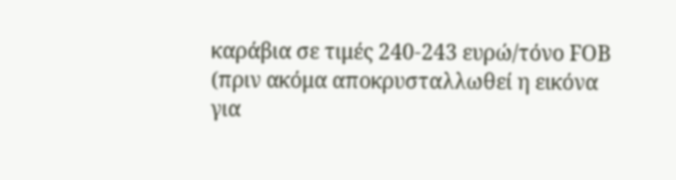καράβια σε τιμές 240-243 ευρώ/τόνο FOB (πριν ακόμα αποκρυσταλλωθεί η εικόνα για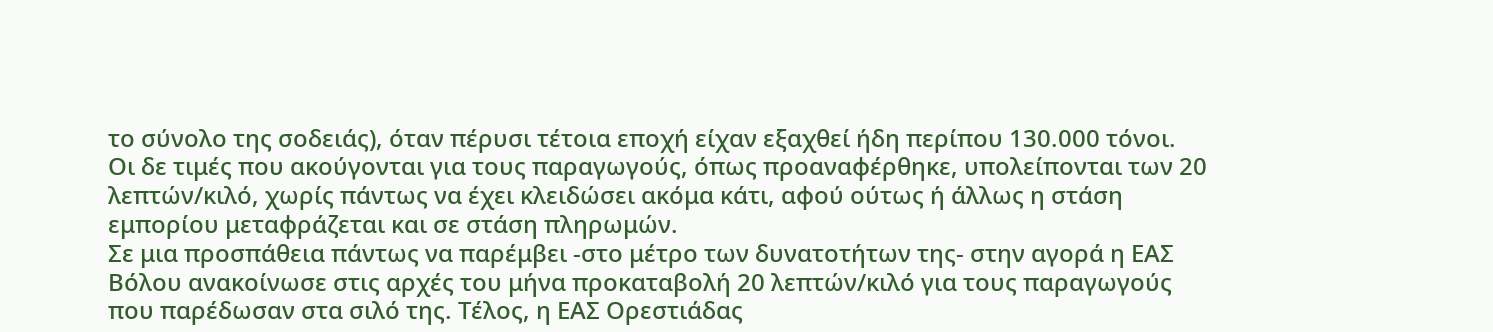το σύνολο της σοδειάς), όταν πέρυσι τέτοια εποχή είχαν εξαχθεί ήδη περίπου 130.000 τόνοι.
Οι δε τιμές που ακούγονται για τους παραγωγούς, όπως προαναφέρθηκε, υπολείπονται των 20 λεπτών/κιλό, χωρίς πάντως να έχει κλειδώσει ακόμα κάτι, αφού ούτως ή άλλως η στάση εμπορίου μεταφράζεται και σε στάση πληρωμών.
Σε μια προσπάθεια πάντως να παρέμβει -στο μέτρο των δυνατοτήτων της- στην αγορά η ΕΑΣ Βόλου ανακοίνωσε στις αρχές του μήνα προκαταβολή 20 λεπτών/κιλό για τους παραγωγούς που παρέδωσαν στα σιλό της. Τέλος, η ΕΑΣ Ορεστιάδας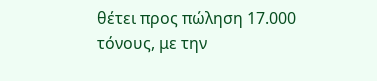θέτει προς πώληση 17.000 τόνους, με την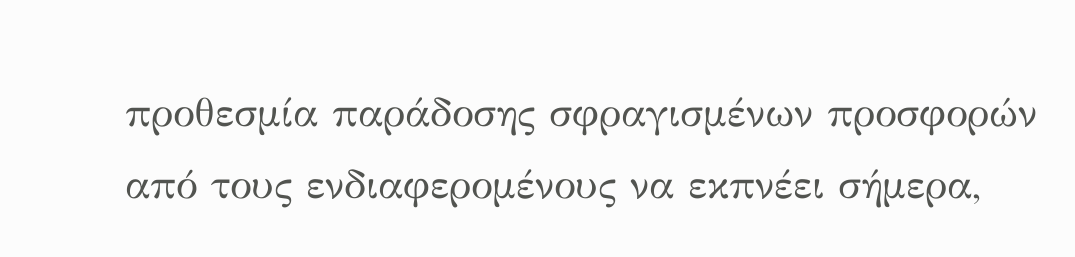προθεσμία παράδοσης σφραγισμένων προσφορών από τους ενδιαφερομένους να εκπνέει σήμερα,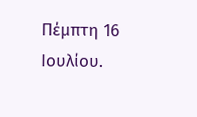Πέμπτη 16 Ιουλίου.